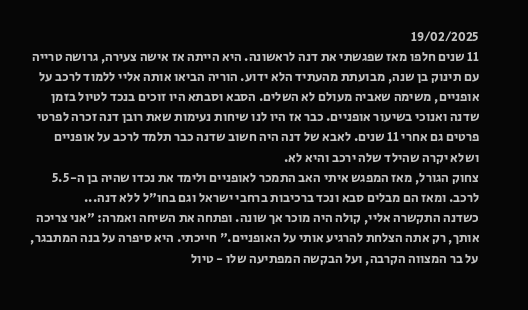19/02/2025
11 שנים חלפו מאז שפגשתי את דנה לראשונה. היא הייתה אז אישה צעירה, גרושה טרייה עם תינוק בן שנה, מבועתת מהעתיד הלא ידוע. הוריה הביאו אותה אליי ללמוד לרכב על אופניים, משימה שאביה מעולם לא השלים. הסבא וסבתא היו זוכים בנכד לטיול בזמן שדנה ואנוכי בשיעור אופניים. כבר אז היו לנו שיחות נעימות שאת רובן דנה זכרה לפרטי פרטים גם אחרי 11 שנים. לאבא של דנה היה חשוב שדנה כבר תלמד לרכב על אופניים ושלא יקרה שהילד שלה ירכב והיא לא.
צחוק הגורל, מאז המפגש איתי האב התמכר לאופניים ולימד את נכדו שהיה בן ה-5.5 לרכב. ומאז הם מבלים סבא ונכד ברכיבות ברחבי ישראל וגם בחו"ל ללא דנה...
כשדנה התקשרה אליי, קולה היה מוכר אך שונה. ופתחה את השיחה ואמרה: "אני צריכה אותך, רק אתה הצלחת להרגיע אותי על האופניים." חייכתי. היא סיפרה על בנה המתבגר, על בר המצווה הקרבה, ועל הבקשה המפתיעה שלו - טיול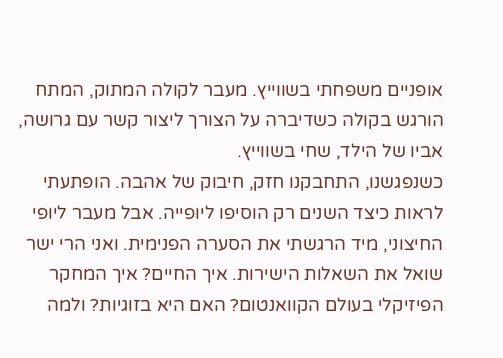אופניים משפחתי בשווייץ. מעבר לקולה המתוק, המתח הורגש בקולה כשדיברה על הצורך ליצור קשר עם גרושה, אביו של הילד, שחי בשווייץ.
כשנפגשנו, התחבקנו חזק, חיבוק של אהבה. הופתעתי לראות כיצד השנים רק הוסיפו ליופייה. אבל מעבר ליופי החיצוני, מיד הרגשתי את הסערה הפנימית. ואני הרי ישר שואל את השאלות הישירות. איך החיים? איך המחקר הפיזיקלי בעולם הקוואנטום? האם היא בזוגיות? ולמה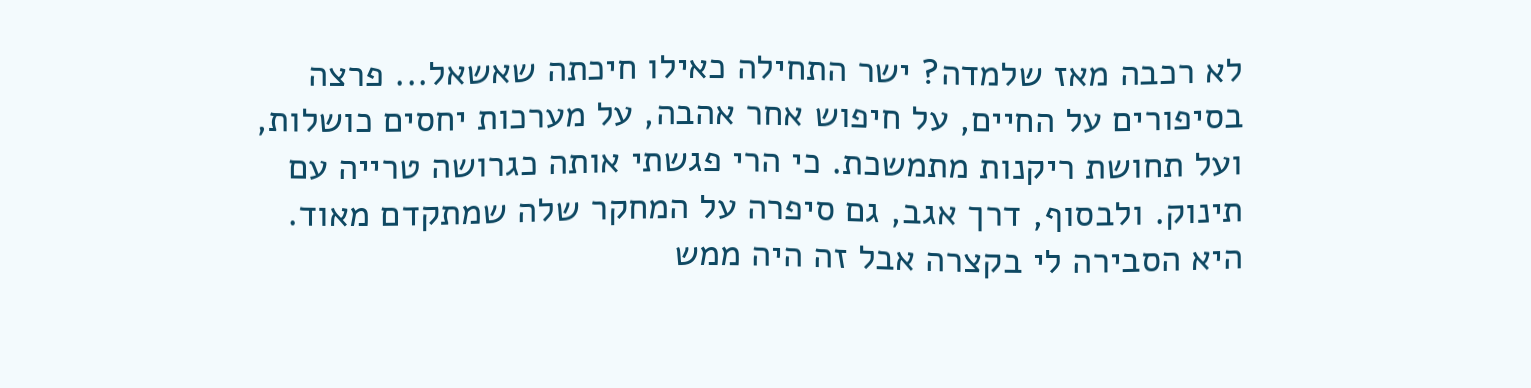לא רכבה מאז שלמדה? ישר התחילה כאילו חיכתה שאשאל... פרצה בסיפורים על החיים, על חיפוש אחר אהבה, על מערכות יחסים כושלות, ועל תחושת ריקנות מתמשכת. כי הרי פגשתי אותה כגרושה טרייה עם תינוק. ולבסוף, דרך אגב, גם סיפרה על המחקר שלה שמתקדם מאוד. היא הסבירה לי בקצרה אבל זה היה ממש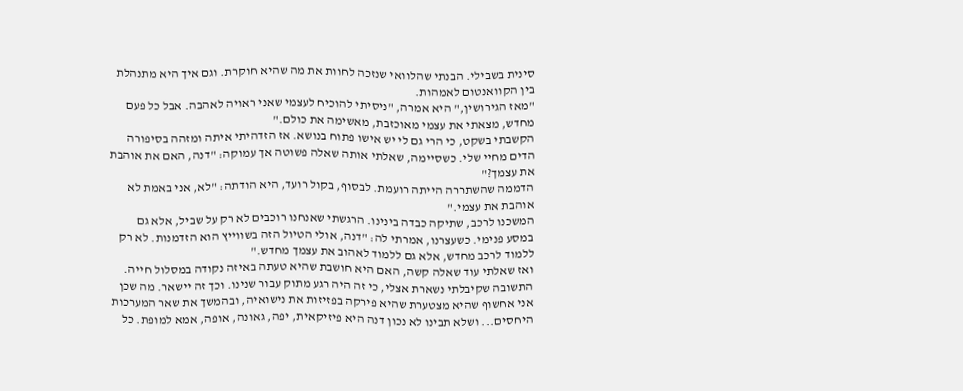סינית בשבילי. הבנתי שהלוואי שנזכה לחוות את מה שהיא חוקרת. וגם איך היא מתנהלת בין הקוואנטום לאמהות.
"מאז הגירושין," היא אמרה, "ניסיתי להוכיח לעצמי שאני ראויה לאהבה. אבל כל פעם מחדש, מצאתי את עצמי מאוכזבת, מאשימה את כולם."
הקשבתי בשקט, כי הרי גם לי יש אישו פתוח בנושא. אז הזדהיתי איתה ומזהה בסיפורה הדים מחיי שלי. כשסיימה, שאלתי אותה שאלה פשוטה אך עמוקה: "דנה, האם את אוהבת את עצמך?"
הדממה שהשתררה הייתה רועמת. לבסוף, בקול רועד, היא הודתה: "לא, אני באמת לא אוהבת את עצמי."
המשכנו לרכב, שתיקה כבדה בינינו. הרגשתי שאנחנו רוכבים לא רק על שביל, אלא גם במסע פנימי. כשעצרנו, אמרתי לה: "דנה, אולי הטיול הזה בשווייץ הוא הזדמנות. לא רק ללמוד לרכב מחדש, אלא גם ללמוד לאהוב את עצמך מחדש."
ואז שאלתי עוד שאלה קשה, האם היא חושבת שהיא טעתה באיזה נקודה במסלול חייה. התשובה שקיבלתי נשארת אצלי, כי זה היה רגע מתוק עבור שנינו. וכך זה יישאר. מה שכן אני אחשוף שהיא מצטערת שהיא פירקה בפזיזות את נישואיה, ובהמשך את שאר המערכות היחסים... ושלא תבינו לא נכון דנה היא פיזיקאית, יפה, גאונה, אופה, אמא למופת. כל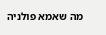מה שאמא פולניה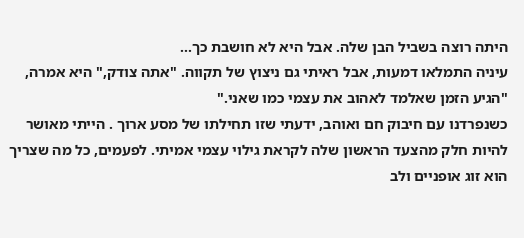היתה רוצה בשביל הבן שלה. אבל היא לא חושבת כך...
עיניה התמלאו דמעות, אבל ראיתי גם ניצוץ של תקווה. "אתה צודק," היא אמרה, "הגיע הזמן שאלמד לאהוב את עצמי כמו שאני."
כשנפרדנו עם חיבוק חם ואוהב, ידעתי שזו תחילתו של מסע ארוך . הייתי מאושר להיות חלק מהצעד הראשון שלה לקראת גילוי עצמי אמיתי. לפעמים, כל מה שצריך הוא זוג אופניים ולב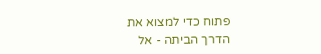פתוח כדי למצוא את הדרך הביתה - אל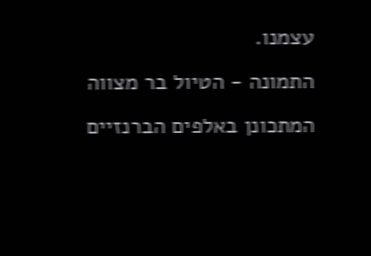עצמנו.
התמונה - הטיול בר מצווה המתכונן באלפים הברנזיים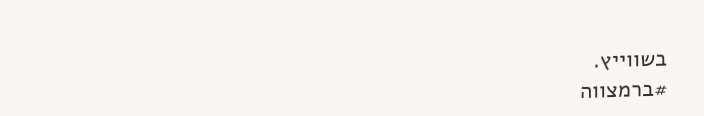בשווייץ.
#ברמצווה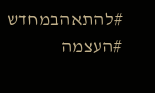#להתאהבמחדש
#העצמה